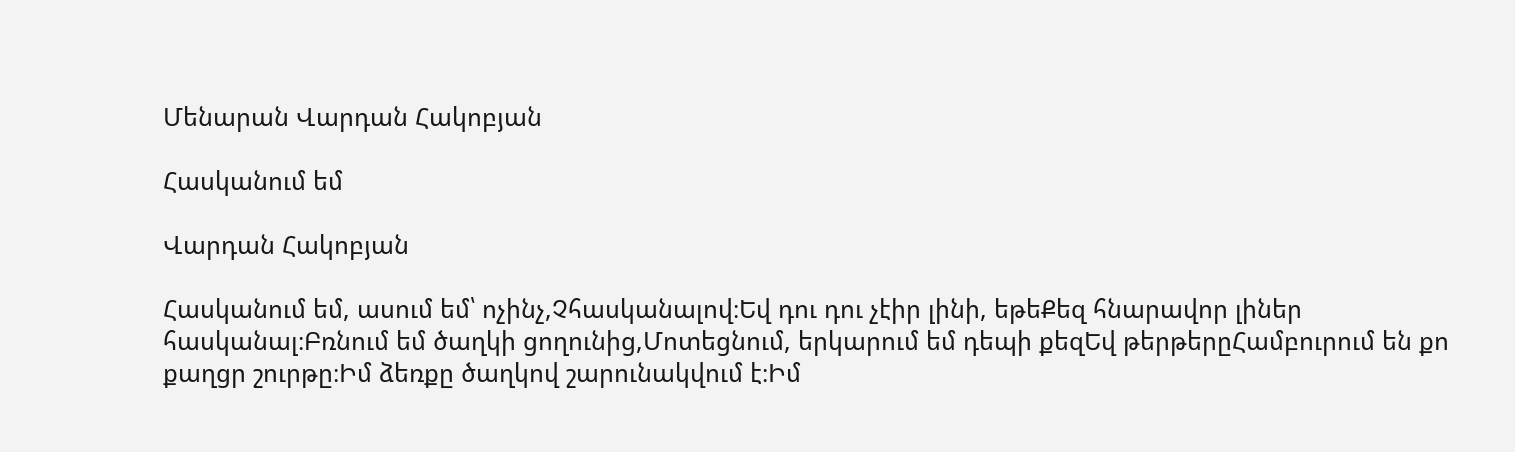Մենարան Վարդան Հակոբյան

Հասկանում եմ

Վարդան Հակոբյան

Հասկանում եմ, ասում եմ՝ ոչինչ,Չհասկանալով։Եվ դու դու չէիր լինի, եթեՔեզ հնարավոր լիներ հասկանալ։Բռնում եմ ծաղկի ցողունից,Մոտեցնում, երկարում եմ դեպի քեզԵվ թերթերըՀամբուրում են քո քաղցր շուրթը։Իմ ձեռքը ծաղկով շարունակվում է։Իմ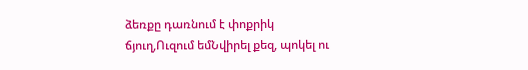ձեռքը դառնում է փոքրիկ ճյուղ,Ուզում եմՆվիրել քեզ, պոկել ու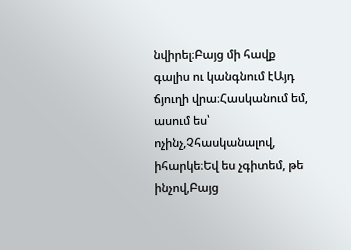նվիրել։Բայց մի հավք գալիս ու կանգնում էԱյդ ճյուղի վրա։Հասկանում եմ, ասում ես՝ ոչինչ,Չհասկանալով, իհարկե։Եվ ես չգիտեմ, թե ինչով,Բայց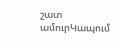շատ ամուրԿապում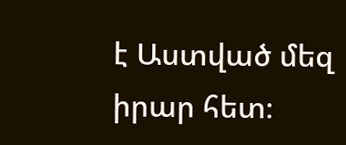է Աստված մեզ իրար հետ։